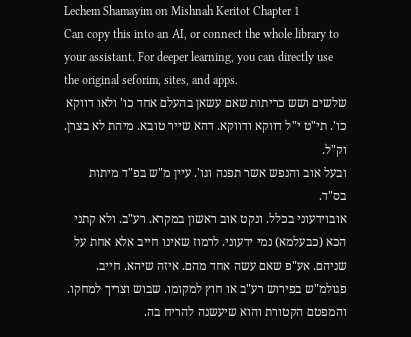Lechem Shamayim on Mishnah Keritot Chapter 1
Can copy this into an AI, or connect the whole library to your assistant. For deeper learning, you can directly use the original seforim, sites, and apps.
שלשים ושש כריתות שאם עשאן בהעלם אחד כו' ולאו דווקא כו'. תי"ט י"ל דווקא ודווקא. דהא שייר טובא. מיהת לא בצרן. וק"ל.
ובעל אוב והנפש אשר תפנה וגו'. עיין מ"ש בפ"ד מיתות בס"ד.
אובוידעוני בכלל. ונקט אוב ראשון במקרא. רע"ב. ולא קתני הכא (כבעלמא) נמי ידעוני. לרמוז שאינו חייב אלא אחת על שניהם. אע"פ שאם עשה אחד מהם. איזה שיהא. חייב.
פגולמ"ש בפירוש רע"ב או חוץ למקומו. שבוש וצריך למחקו.
והמפטם הקטורת והוא שיעשנה להריח בה.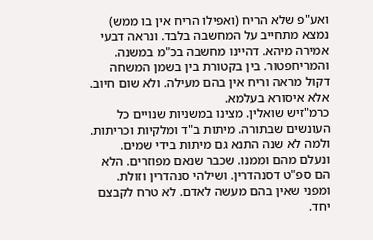ואע"פ שלא הריח (ואפילו הריח אין בו ממש) נמצא מתחייב על המחשבה בלבד. ונראה דבעי אמירה מיהא. דהיינו מחשבה בכ"מ במשנה.
והמריחפטור. בין בקטורת בין בשמן המשחה דקול מראה וריח אין בהם מעילה. ולא שום חיוב. אלא איסורא בעלמא.
כרמ"זיש שואלין. מצינו במשניות שנויים כל העונשים שבתורה. מיתות ב"ד ומלקיות וכריתות. ולמה לא שנה התנא גם מיתות בידי שמים. ונעלם מהם וממנו. שכבר שנאם מפוזרים. הלא הם ספ"ט דסנהדרין. ושילהי סנהדרין וזולת. ומפני שאין בהם מעשה לאדם. לא טרח לקבצם יחד.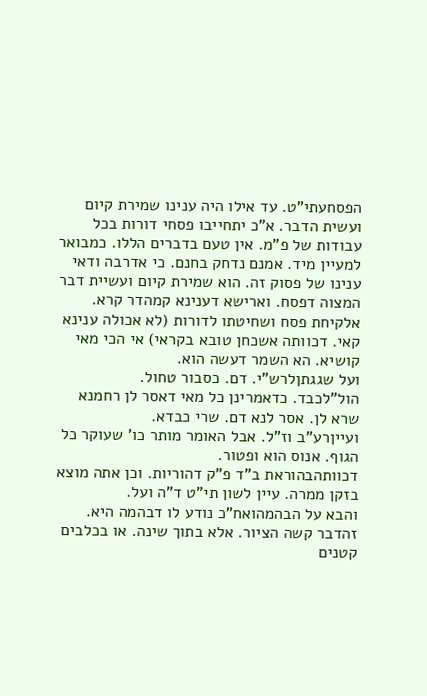הפסחעתי"ט. עד אילו היה ענינו שמירת קיום ועשית הדבר. א"כ יתחייבו פסחי דורות בכל עבודות של פ"מ. אין טעם בדברים הללו. כמבואר למעיין מיד. אמנם נדחק בחנם. כי אדרבה ודאי ענינו של פסוק זה. הוא שמירת קיום ועשיית דבר המצוה דפסח. וארישא דענינא קמהדר קרא. אלקיחת פסח ושחיטתו לדורות (לא אכולה ענינא קאי. דכוותה אשכחן טובא בקראי) אי הכי מאי קושיא. הא השמר דעשה הוא.
ועל שגגתןלרש"י. דם. כסבור טחול.
הול"לכבד. כדאמרינן כל מאי דאסר לן רחמנא שרא לן. אסר לנא דם. שרי כבדא.
ועייןרע"ב וז"ל. אבל האומר מותר כו' שעוקר כל הגוף. אנוס הוא ופטור.
דכוותהבהוראת ב"ד פ"ק דהוריות. וכן אתה מוצא בזקן ממרה. עיין לשון תי"ט ד"ה ועל.
והבא על הבהמהואח"כ נודע לו דבהמה היא.
זהדבר קשה הציור. אלא בתוך שינה. או בכלבים קטנים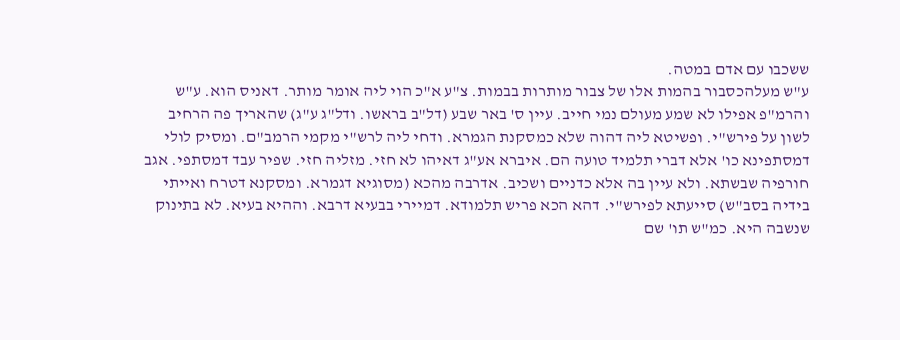ששכבו עם אדם במטה.
ע"ש מעלהכסבור בהמות אלו של צבור מותרות בבמות. צ"ע א"כ הוי ליה אומר מותר. דאניס הוא. ע"ש והרמ"פ אפילו לא שמע מעולם נמי חייב. עיין ס' באר שבע (דל"ב בראשו. ודל"ג ע"ג) שהאריך פה הרחיב לשון על פירש"י. ופשיטא ליה דהוה שלא כמסקנת הגמרא. ודחי ליה לרש"י מקמי הרמב"ם. ומסיק לולי דמסתפינא כו' אלא דברי תלמיד טועה הם. איברא אע"ג דאיהו לא חזי. מזליה חזי. שפיר עבד דמסתפי. אגב חורפיה שבשתא. ולא עיין בה אלא כדניים ושכיב. אדרבה מהכא (מסוגיא דגמרא. ומסקנא דטרח ואייתי בידיה בסב"ש) סייעתא לפירש"י. דהא הכא פריש תלמודא. דמיירי בבעיא דרבא. וההיא בעיא. לא בתינוק שנשבה היא. כמ"ש תו' שם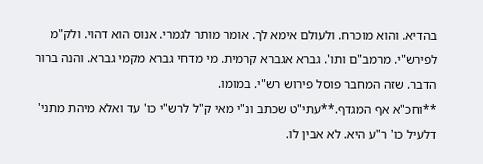בהדיא. והוא מוכרח. ולעולם אימא לך. אומר מותר לגמרי. אנוס הוא דהוי. ולק"מ לפירש"י. מרמב"ם ותו'. גברא אגברא קרמית. מי מדחי גברא מקמי גברא. והנה ברור הדבר. שזה המחבר פוסל פירוש רש"י. במומו.
**וחכ"א אף המגדף.**עתי"ט שכתב ונ"י מאי ק"ל לרש"י כו' עד ואלא מיהת מתני' דלעיל כו' ר"ע היא. לא אבין לו.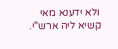ולא ידענא מאי קשיא ליה ארש"י.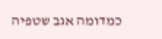כמדומה אגב שטפיה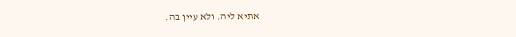אתיא ליה. ולא עיין בה.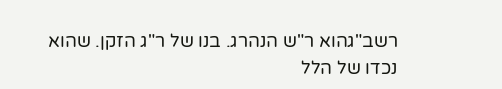רשב"גהוא ר"ש הנהרג. בנו של ר"ג הזקן. שהוא נכדו של הלל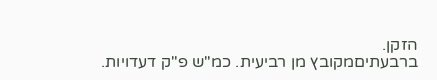הזקן.
ברבעתיםמקובץ מן רביעית. כמ"ש פ"ק דעדויות.